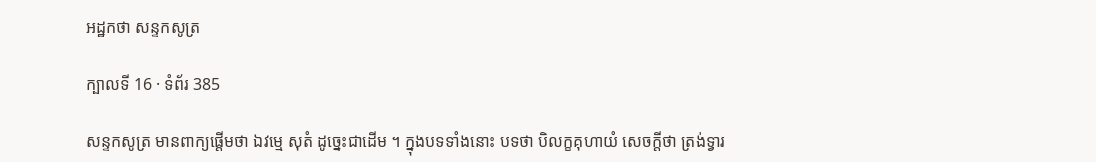អដ្ឋកថា សន្ទកសូត្រ

ក្បាលទី 16 · ទំព័រ 385

សន្ទកសូត្រ មានពាក្យផ្តើមថា ឯវម្មេ សុតំ ដូច្នេះជាដើម ។ ក្នុងបទទាំងនោះ បទថា បិលក្ខគុហាយំ សេចក្តីថា ត្រង់ទ្វារ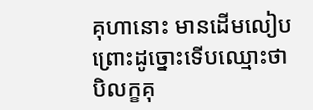គុហានោះ មានដើមលៀប ព្រោះដូច្នោះទើបឈ្មោះថា បិលក្ខគុ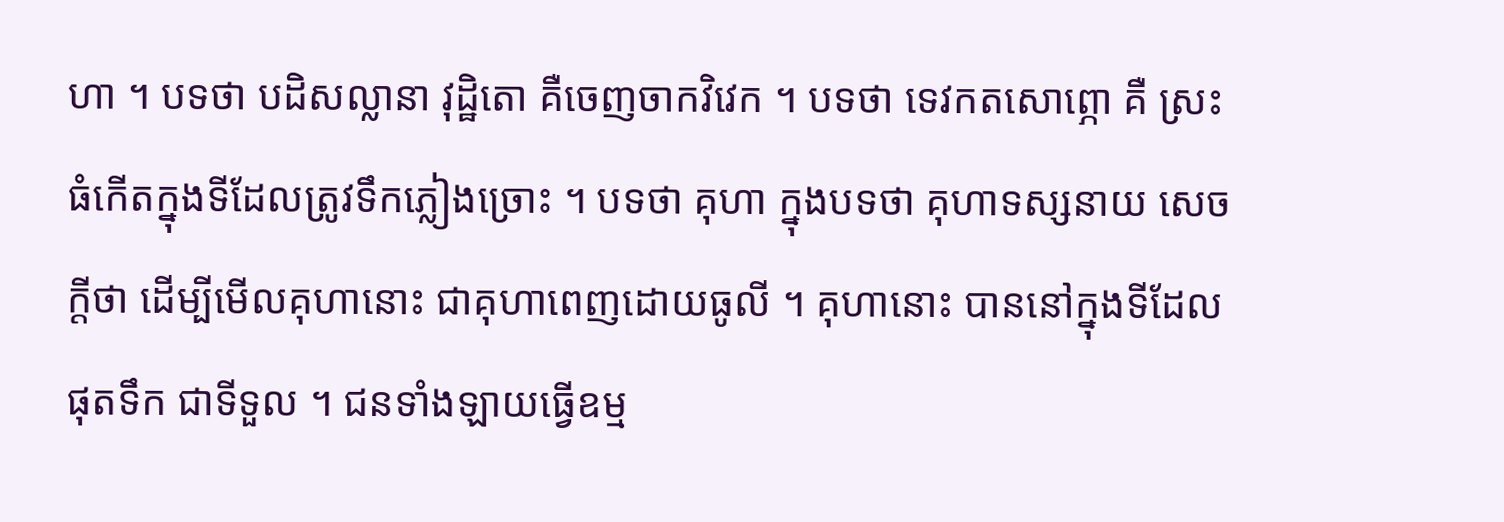ហា ។ បទថា បដិសល្លានា វុដ្ឋិតោ គឺចេញចាកវិវេក ។ បទថា ទេវកតសោព្ភោ គឺ ស្រះធំកើតក្នុងទីដែលត្រូវទឹកភ្លៀងច្រោះ ។ បទថា គុហា ក្នុងបទថា គុហាទស្សនាយ សេចក្តីថា ដើម្បីមើលគុហានោះ ជាគុហាពេញដោយធូលី ។ គុហានោះ បាននៅក្នុងទីដែលផុតទឹក ជាទីទួល ។ ជនទាំងឡាយធ្វើឧម្ម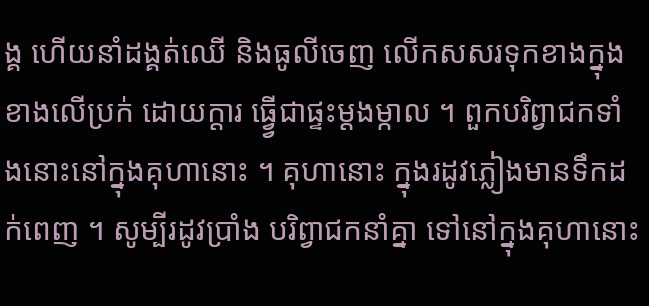ង្គ ហើយនាំដង្គត់ឈើ និងធូលីចេញ លើកសសរទុកខាងក្នុង ខាងលើប្រក់ ដោយក្តារ ធ្វ្វើជាផ្ទះម្តងម្កាល ។ ពួកបរិព្វាជកទាំងនោះនៅក្នុងគុហានោះ ។ គុហានោះ ក្នុងរដូវភ្លៀងមានទឹកដក់ពេញ ។ សូម្បីរដូវប្រាំង បរិព្វាជកនាំគ្នា ទៅនៅក្នុងគុហានោះ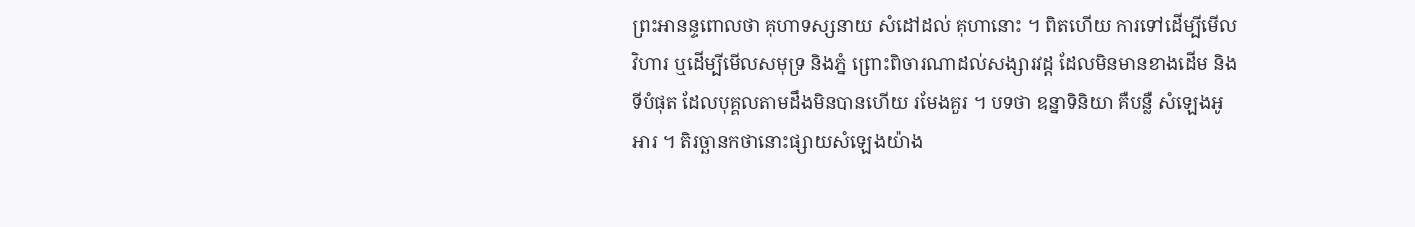ព្រះអានន្ទពោលថា គុហាទស្សនាយ សំដៅដល់ គុហានោះ ។ ពិតហើយ ការទៅដើម្បីមើលវិហារ ឬដើម្បីមើលសមុទ្រ និងភ្នំ ព្រោះពិចារណាដល់សង្សារវដ្ត ដែលមិនមានខាងដើម និងទីបំផុត ដែលបុគ្គលតាមដឹងមិនបានហើយ រមែងគួរ ។ បទថា ឧន្នាទិនិយា គឺបន្លឺ សំឡេងអូអារ ។ តិរច្ឆានកថានោះផ្សាយសំឡេងយ៉ាង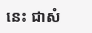នេះ ជាសំ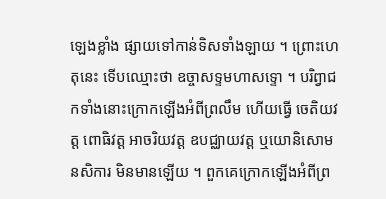ឡេងខ្លាំង ផ្សាយទៅកាន់ទិសទាំងឡាយ ។ ព្រោះហេតុនេះ ទើបឈ្មោះថា ឧច្ចាសទ្ទមហាសទ្ទោ ។ បរិព្វាជកទាំងនោះក្រោកឡើងអំពីព្រលឹម ហើយធ្វើ ចេតិយវត្ត ពោធិវត្ត អាចរិយវត្ត ឧបជ្ឈាយវត្ត ឬយោនិសោមនសិការ មិនមានឡើយ ។ ពួកគេក្រោកឡើងអំពីព្រ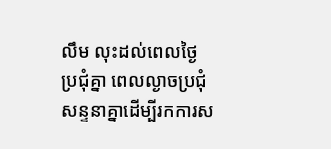លឹម លុះដល់ពេលថ្ងៃ ប្រជុំគ្នា ពេលល្ងាចប្រជុំសន្ទនាគ្នាដើម្បីរកការស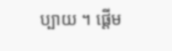ប្បាយ ។ ផ្តើម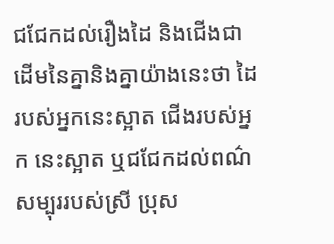ជជែកដល់រឿងដៃ និងជើងជាដើមនៃគ្នានិងគ្នាយ៉ាងនេះថា ដៃរបស់អ្នកនេះស្អាត ជើងរបស់អ្នក នេះស្អាត ឬជជែកដល់ពណ៌សម្បុររបស់ស្រី ប្រុស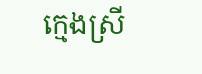ក្មេងស្រី